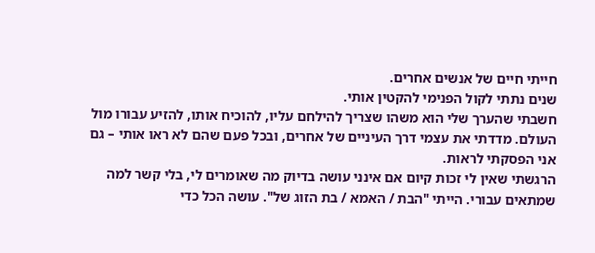חייתי חיים של אנשים אחרים.
שנים נתתי לקול הפנימי להקטין אותי.
חשבתי שהערך שלי הוא משהו שצריך להילחם עליו, להוכיח אותו, להזיע עבורו מול העולם. מדדתי את עצמי דרך העיניים של אחרים, ובכל פעם שהם לא ראו אותי – גם אני הפסקתי לראות.
הרגשתי שאין לי זכות קיום אם אינני עושה בדיוק מה שאומרים לי, בלי קשר למה שמתאים עבורי. הייתי "הבת / האמא / בת הזוג של". עושה הכל כדי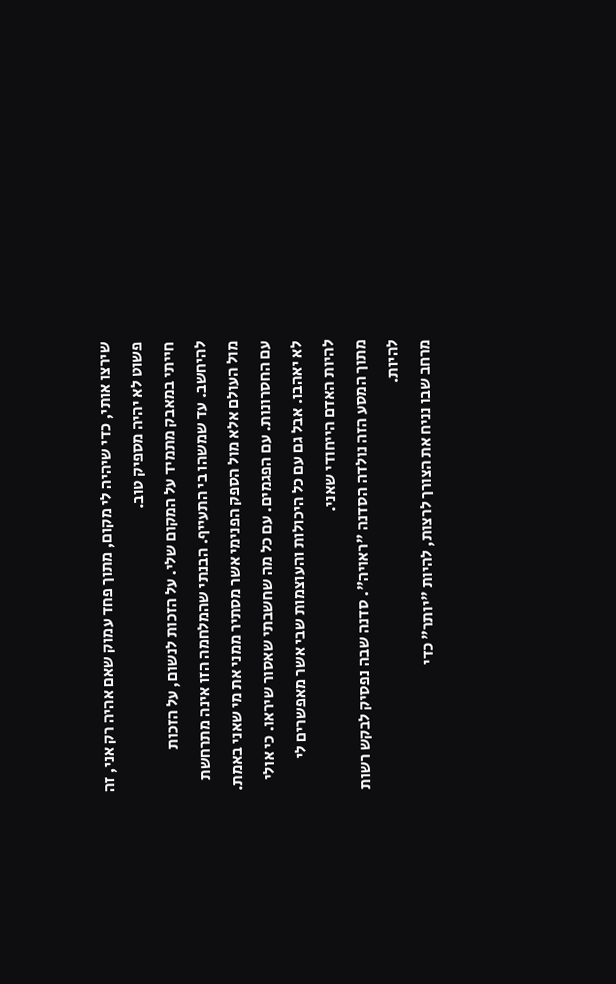שירצו אותי, כדי שיהיה לי מקום, מתוך פחד עמוק שאם אהיה רק אני, זה פשוט לא יהיה מספיק טוב.
חייתי במאבק מתמיד על המקום שלי. על הזכות לנשום, על הזכות להיחשב. עד שמשהו בי התעייף. הבנתי שהמלחמה הזו אינה מתרחשת מול העולם אלא מול הספק הפנימי אשר מסתיר ממני את מי שאני באמת. עם החסרונות. עם הפגמים. עם כל מה שחשבתי שאסור שיראו. כי אולי לא יאהבו. אבל גם עם כל היכולות והעוצמות שבי אשר מאפשרים לי להיות האדם הייחודי שאני.
מתוך המסע הזה נולדה הסדנה "ראויה". סדנה שבה נפסיק לבקש רשות להיות.
מרחב שבו נניח את הצורך לרצות, להיות "יותר" כדי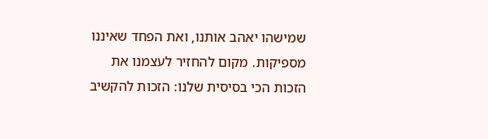שמישהו יאהב אותנו, ואת הפחד שאיננו מספיקות. מקום להחזיר לעצמנו את הזכות הכי בסיסית שלנו: הזכות להקשיב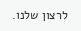לרצון שלנו.